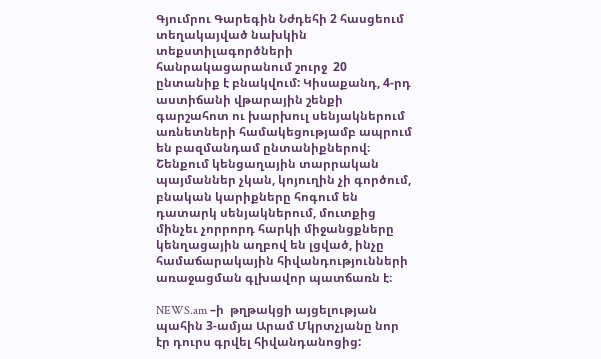Գյումրու Գարեգին Նժդեհի 2 հասցեում տեղակայված նախկին տեքստիլագործների  հանրակացարանում շուրջ  20 ընտանիք է բնակվում: Կիսաքանդ, 4-րդ աստիճանի վթարային շենքի գարշահոտ ու խարխուլ սենյակներում առնետների համակեցությամբ ապրում են բազմանդամ ընտանիքներով։ Շենքում կենցաղային տարրական պայմաններ չկան, կոյուղին չի գործում, բնական կարիքները հոգում են դատարկ սենյակներում, մուտքից մինչեւ չորրորդ հարկի միջանցքները կենղացային աղբով են լցված, ինչը համաճարակային հիվանդությունների առաջացման գլխավոր պատճառն է։

NEWS.am –ի  թղթակցի այցելության պահին 3-ամյա Արամ Մկրտչյանը նոր էր դուրս գրվել հիվանդանոցից: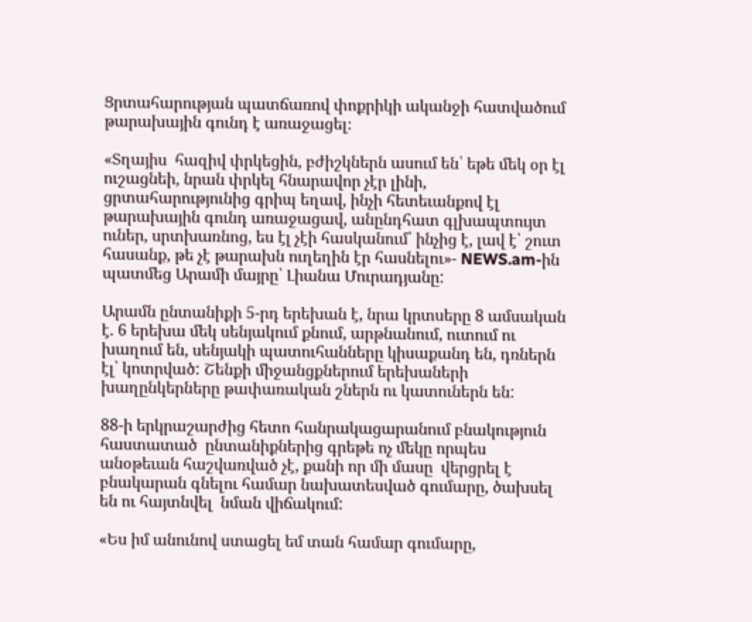Ցրտահարության պատճառով փոքրիկի ականջի հատվածում  թարախային գունդ է առաջացել։

«Տղայիս  հազիվ փրկեցին, բժիշկներն ասում են՝ եթե մեկ օր էլ ուշացնեի, նրան փրկել հնարավոր չէր լինի, ցրտահարությունից գրիպ եղավ, ինչի հետեւանքով էլ թարախային գունդ առաջացավ, անընդհատ գլխապտույտ ուներ, սրտխառնոց, ես էլ չէի հասկանում՝ ինչից է, լավ է՝ շուտ հասանք, թե չէ թարախն ուղեղին էր հասնելու»- NEWS.am-ին պատմեց Արամի մայրը՝ Լիանա Մուրադյանը:

Արամն ընտանիքի 5-րդ երեխան է, նրա կրտսերը 8 ամսական է. 6 երեխա մեկ սենյակում քնում, արթնանում, ուտում ու խաղում են, սենյակի պատուհանները կիսաքանդ են, դռներն էլ՝ կոտրված: Շենքի միջանցքներում երեխաների խաղընկերները թափառական շներն ու կատուներն են:

88-ի երկրաշարժից հետո հանրակացարանում բնակություն հաստատած  ընտանիքներից գրեթե ոչ մեկը որպես անօթեւան հաշվառված չէ, քանի որ մի մասը  վերցրել է բնակարան գնելու համար նախատեսված գումարը, ծախսել են ու հայտնվել  նման վիճակում:

«Ես իմ անունով ստացել եմ տան համար գումարը,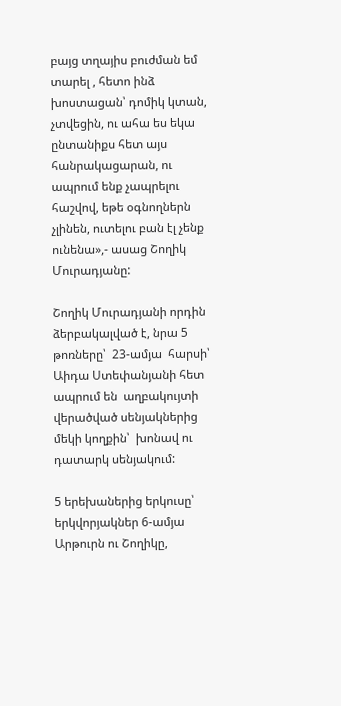բայց տղայիս բուժման եմ տարել , հետո ինձ խոստացան՝ դոմիկ կտան, չտվեցին, ու ահա ես եկա ընտանիքս հետ այս հանրակացարան, ու ապրում ենք չապրելու հաշվով, եթե օգնողներն չլինեն, ուտելու բան էլ չենք ունենա»,- ասաց Շողիկ Մուրադյանը:

Շողիկ Մուրադյանի որդին ձերբակալված է, նրա 5 թոռները՝  23-ամյա  հարսի՝ Աիդա Ստեփանյանի հետ ապրում են  աղբակույտի վերածված սենյակներից մեկի կողքին՝  խոնավ ու դատարկ սենյակում:

5 երեխաներից երկուսը՝ երկվորյակներ 6-ամյա Արթուրն ու Շողիկը,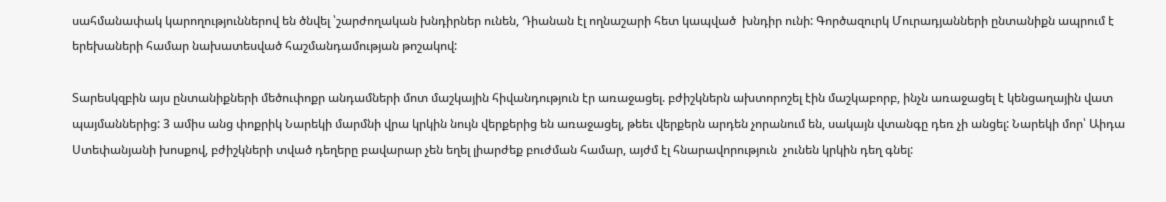սահմանափակ կարողություններով են ծնվել ՝շարժողական խնդիրներ ունեն, Դիանան էլ ողնաշարի հետ կապված  խնդիր ունի: Գործազուրկ Մուրադյանների ընտանիքն ապրում է երեխաների համար նախատեսված հաշմանդամության թոշակով:

Տարեսկզբին այս ընտանիքների մեծուփոքր անդամների մոտ մաշկային հիվանդություն էր առաջացել. բժիշկներն ախտորոշել էին մաշկաբորբ, ինչն առաջացել է կենցաղային վատ պայմաններից: 3 ամիս անց փոքրիկ Նարեկի մարմնի վրա կրկին նույն վերքերից են առաջացել, թեեւ վերքերն արդեն չորանում են, սակայն վտանգը դեռ չի անցել: Նարեկի մոր՝ Աիդա Ստեփանյանի խոսքով, բժիշկների տված դեղերը բավարար չեն եղել լիարժեք բուժման համար, այժմ էլ հնարավորություն  չունեն կրկին դեղ գնել: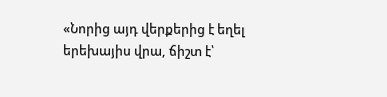«Նորից այդ վերքերից է եղել երեխայիս վրա, ճիշտ է՝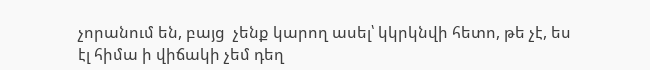չորանում են, բայց  չենք կարող ասել՝ կկրկնվի հետո, թե չէ, ես էլ հիմա ի վիճակի չեմ դեղ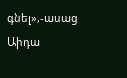գնել»,-ասաց Աիդա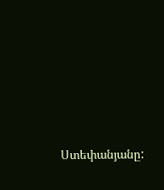Ստեփանյանը: